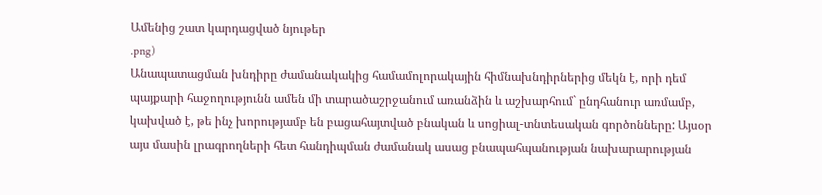Ամենից շատ կարդացված նյութեր
.png)
Անապատացման խնդիրը ժամանակակից համամոլորակային հիմնախնդիրներից մեկն է, որի դեմ պայքարի հաջողությունն ամեն մի տարածաշրջանում առանձին և աշխարհում` ընդհանուր առմամբ, կախված է, թե ինչ խորությամբ են բացահայտված բնական և սոցիալ-տնտեսական գործոնները: Այսօր այս մասին լրագրողների հետ հանդիպման ժամանակ ասաց բնապահպանության նախարարության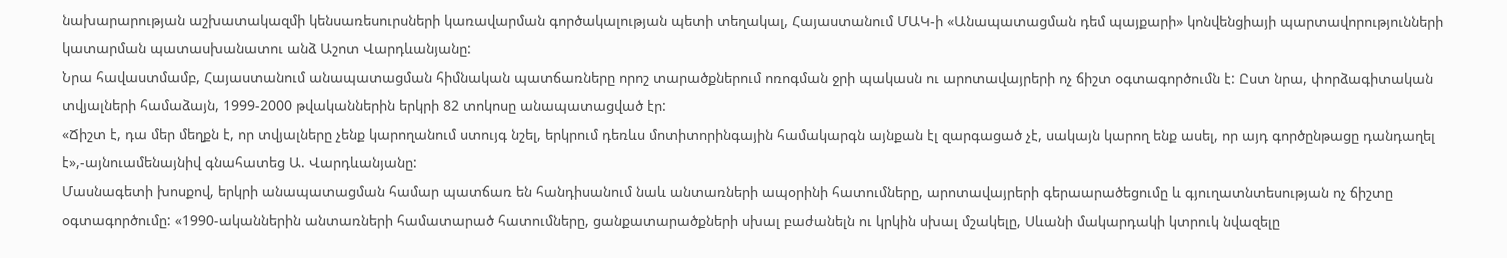նախարարության աշխատակազմի կենսառեսուրսների կառավարման գործակալության պետի տեղակալ, Հայաստանում ՄԱԿ-ի «Անապատացման դեմ պայքարի» կոնվենցիայի պարտավորությունների կատարման պատասխանատու անձ Աշոտ Վարդևանյանը:
Նրա հավաստմամբ, Հայաստանում անապատացման հիմնական պատճառները որոշ տարածքներում ոռոգման ջրի պակասն ու արոտավայրերի ոչ ճիշտ օգտագործումն է: Ըստ նրա, փորձագիտական տվյալների համաձայն, 1999-2000 թվականներին երկրի 82 տոկոսը անապատացված էր:
«Ճիշտ է, դա մեր մեղքն է, որ տվյալները չենք կարողանում ստույգ նշել, երկրում դեռևս մոտիտորինգային համակարգն այնքան էլ զարգացած չէ, սակայն կարող ենք ասել, որ այդ գործընթացը դանդաղել է»,-այնուամենայնիվ գնահատեց Ա. Վարդևանյանը:
Մասնագետի խոսքով, երկրի անապատացման համար պատճառ են հանդիսանում նաև անտառների ապօրինի հատումները, արոտավայրերի գերաարածեցումը և գյուղատնտեսության ոչ ճիշտը օգտագործումը: «1990-ականներին անտառների համատարած հատումները, ցանքատարածքների սխալ բաժանելն ու կրկին սխալ մշակելը, Սևանի մակարդակի կտրուկ նվազելը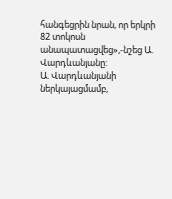հանգեցրին նրան, որ երկրի 82 տոկոսն անապատացվեց»,-նշեց Ա. Վարդևանյանը:
Ա. Վարդևանյանի ներկայացմամբ,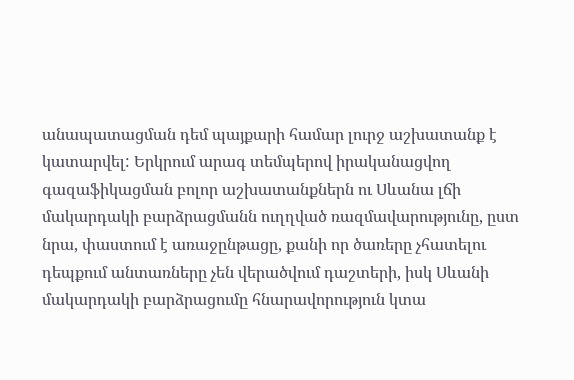անապատացման դեմ պայքարի համար լուրջ աշխատանք է կատարվել: Երկրում արագ տեմպերով իրականացվող գազաֆիկացման բոլոր աշխատանքներն ու Սևանա լճի մակարդակի բարձրացմանն ուղղված ռազմավարությունը, ըստ նրա, փաստում է առաջընթացը, քանի որ ծառերը չհատելու դեպքում անտառները չեն վերածվում դաշտերի, իսկ Սևանի մակարդակի բարձրացումը հնարավորություն կտա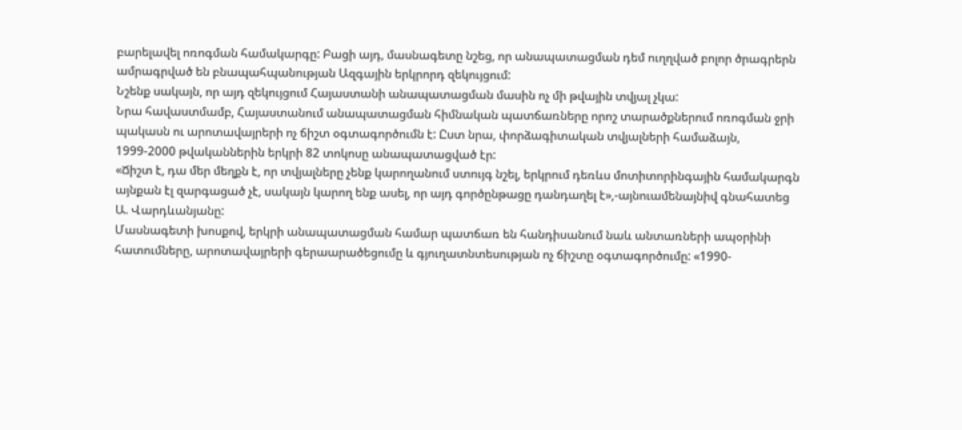բարելավել ոռոգման համակարգը: Բացի այդ, մասնագետը նշեց, որ անապատացման դեմ ուղղված բոլոր ծրագրերն ամրագրված են բնապահպանության Ազգային երկրորդ զեկույցում:
Նշենք սակայն, որ այդ զեկույցում Հայաստանի անապատացման մասին ոչ մի թվային տվյալ չկա:
Նրա հավաստմամբ, Հայաստանում անապատացման հիմնական պատճառները որոշ տարածքներում ոռոգման ջրի պակասն ու արոտավայրերի ոչ ճիշտ օգտագործումն է: Ըստ նրա, փորձագիտական տվյալների համաձայն, 1999-2000 թվականներին երկրի 82 տոկոսը անապատացված էր:
«Ճիշտ է, դա մեր մեղքն է, որ տվյալները չենք կարողանում ստույգ նշել, երկրում դեռևս մոտիտորինգային համակարգն այնքան էլ զարգացած չէ, սակայն կարող ենք ասել, որ այդ գործընթացը դանդաղել է»,-այնուամենայնիվ գնահատեց Ա. Վարդևանյանը:
Մասնագետի խոսքով, երկրի անապատացման համար պատճառ են հանդիսանում նաև անտառների ապօրինի հատումները, արոտավայրերի գերաարածեցումը և գյուղատնտեսության ոչ ճիշտը օգտագործումը: «1990-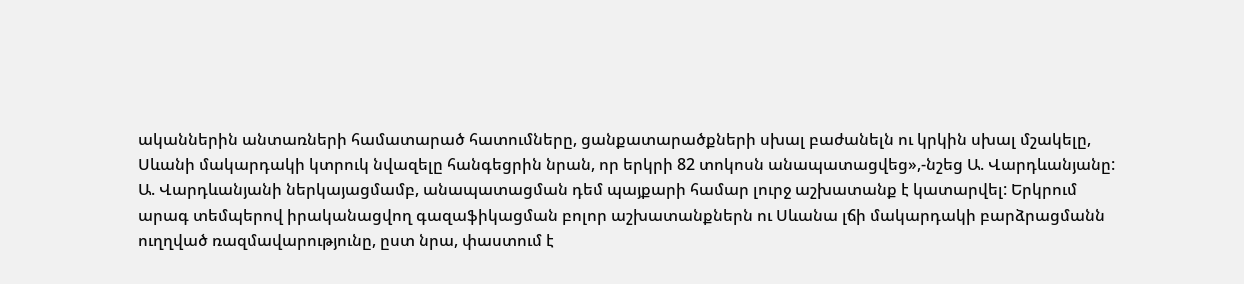ականներին անտառների համատարած հատումները, ցանքատարածքների սխալ բաժանելն ու կրկին սխալ մշակելը, Սևանի մակարդակի կտրուկ նվազելը հանգեցրին նրան, որ երկրի 82 տոկոսն անապատացվեց»,-նշեց Ա. Վարդևանյանը:
Ա. Վարդևանյանի ներկայացմամբ, անապատացման դեմ պայքարի համար լուրջ աշխատանք է կատարվել: Երկրում արագ տեմպերով իրականացվող գազաֆիկացման բոլոր աշխատանքներն ու Սևանա լճի մակարդակի բարձրացմանն ուղղված ռազմավարությունը, ըստ նրա, փաստում է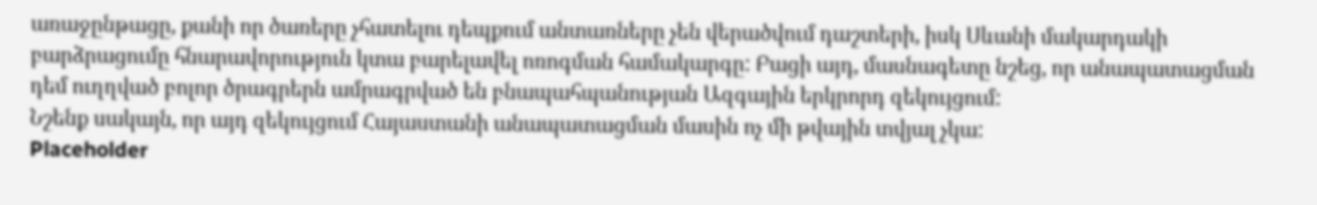առաջընթացը, քանի որ ծառերը չհատելու դեպքում անտառները չեն վերածվում դաշտերի, իսկ Սևանի մակարդակի բարձրացումը հնարավորություն կտա բարելավել ոռոգման համակարգը: Բացի այդ, մասնագետը նշեց, որ անապատացման դեմ ուղղված բոլոր ծրագրերն ամրագրված են բնապահպանության Ազգային երկրորդ զեկույցում:
Նշենք սակայն, որ այդ զեկույցում Հայաստանի անապատացման մասին ոչ մի թվային տվյալ չկա:
Placeholder